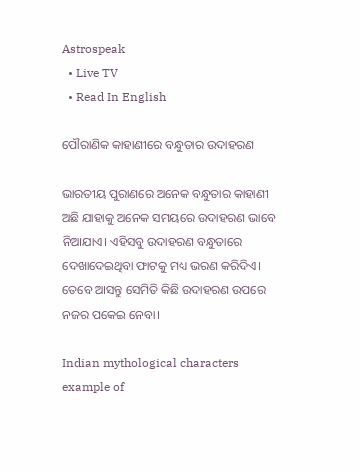Astrospeak
  • Live TV
  • Read In English

ପୌରାଣିକ କାହାଣୀରେ ବନ୍ଧୁତାର ଉଦାହରଣ

ଭାରତୀୟ ପୁରାଣରେ ଅନେକ ବନ୍ଧୁତାର କାହାଣୀ ଅଛି ଯାହାକୁ ଅନେକ ସମୟରେ ଉଦାହରଣ ଭାବେ ନିଆଯାଏ। ଏହିସବୁ ଉଦାହରଣ ବନ୍ଧୁତାରେ ଦେଖାଦେଇଥିବା ଫାଟକୁ ମଧ୍ୟ ଭରଣ କରିଦିଏ। ତେବେ ଆସନ୍ତୁ ସେମିତି କିଛି ଉଦାହରଣ ଉପରେ ନଜର ପକେଇ ନେବା।

Indian mythological characters example of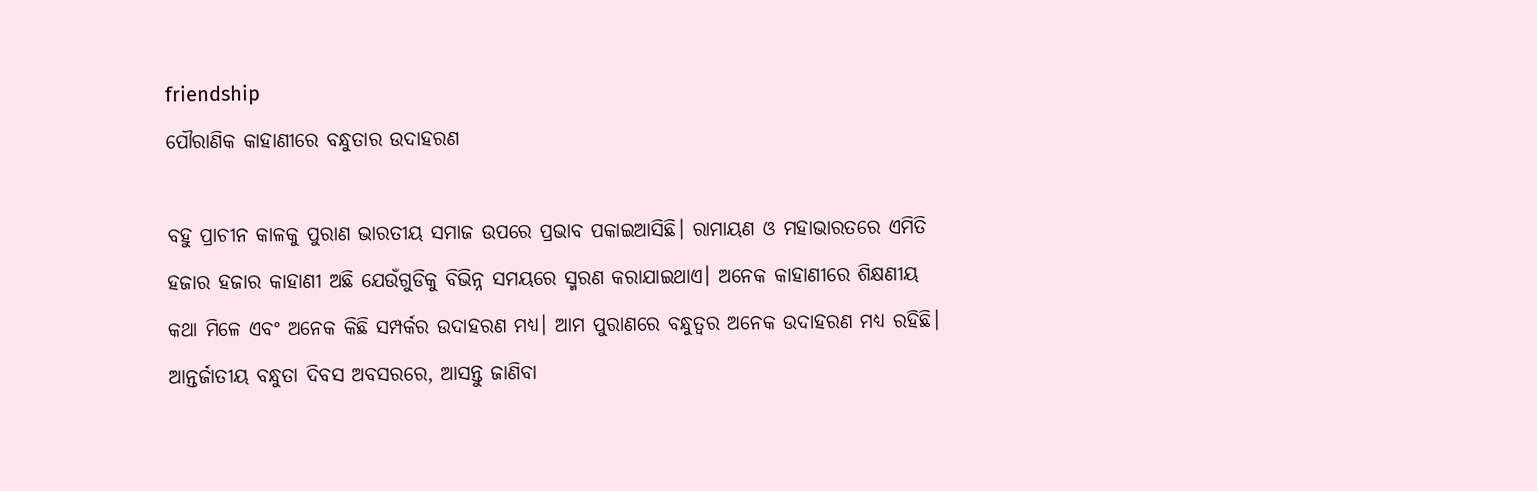friendship
ପୌରାଣିକ କାହାଣୀରେ ବନ୍ଧୁତାର ଉଦାହରଣ

ବହୁ ପ୍ରାଚୀନ କାଳକୁ ପୁରାଣ ଭାରତୀୟ ସମାଜ ଉପରେ ପ୍ରଭାବ ପକାଇଆସିଛି। ରାମାୟଣ ଓ ମହାଭାରତରେ ଏମିତି ହଜାର ହଜାର କାହାଣୀ ଅଛି ଯେଉଁଗୁଡିକୁ ବିଭିନ୍ନ ସମୟରେ ସ୍ମରଣ କରାଯାଇଥାଏ। ଅନେକ କାହାଣୀରେ ଶିକ୍ଷଣୀୟ କଥା ମିଳେ ଏବଂ ଅନେକ କିଛି ସମ୍ପର୍କର ଉଦାହରଣ ମଧ୍ୟ। ଆମ ପୁରାଣରେ ବନ୍ଧୁତ୍ୱର ଅନେକ ଉଦାହରଣ ମଧ୍ୟ ରହିଛି। ଆନ୍ତର୍ଜାତୀୟ ବନ୍ଧୁତା ଦିବସ ଅବସରରେ, ଆସନ୍ତୁ ଜାଣିବା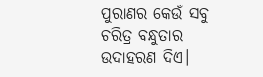ପୁରାଣର କେଉଁ ସବୁ ଚରିତ୍ର ବନ୍ଧୁତାର ଉଦାହରଣ ଦିଏ।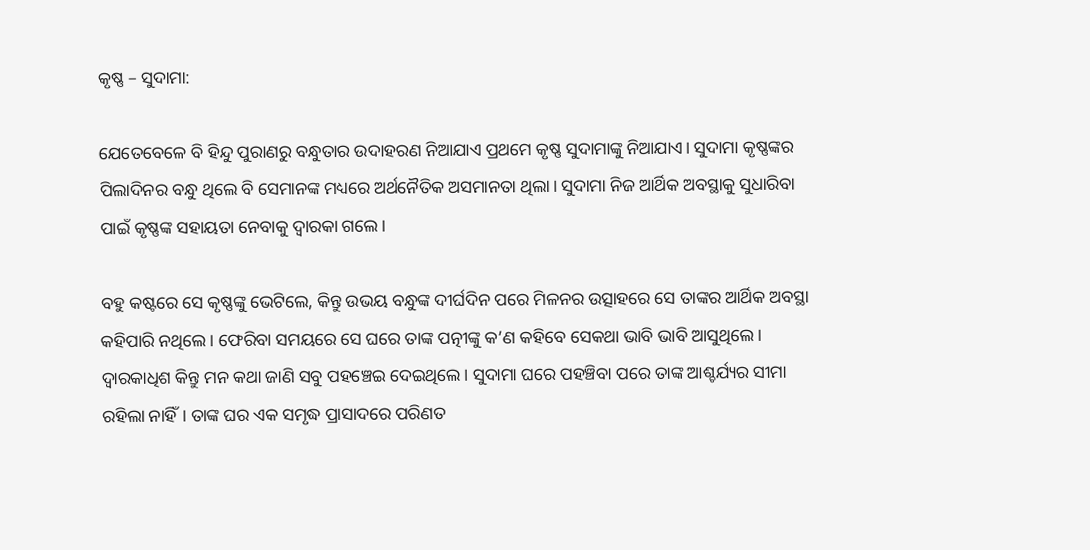କୃଷ୍ଣ – ସୁଦାମା:

ଯେତେବେଳେ ବି ହିନ୍ଦୁ ପୁରାଣରୁ ବନ୍ଧୁତାର ଉଦାହରଣ ନିଆଯାଏ ପ୍ରଥମେ କୃଷ୍ଣ ସୁଦାମାଙ୍କୁ ନିଆଯାଏ। ସୁଦାମା କୃଷ୍ଣଙ୍କର ପିଲାଦିନର ବନ୍ଧୁ ଥିଲେ ବି ସେମାନଙ୍କ ମଧ୍ୟରେ ଅର୍ଥନୈତିକ ଅସମାନତା ଥିଲା। ସୁଦାମା ନିଜ ଆର୍ଥିକ ଅବସ୍ଥାକୁ ସୁଧାରିବା ପାଇଁ କୃଷ୍ଣଙ୍କ ସହାୟତା ନେବାକୁ ଦ୍ୱାରକା ଗଲେ।

ବହୁ କଷ୍ଟରେ ସେ କୃଷ୍ଣଙ୍କୁ ଭେଟିଲେ, କିନ୍ତୁ ଉଭୟ ବନ୍ଧୁଙ୍କ ଦୀର୍ଘଦିନ ପରେ ମିଳନର ଉତ୍ସାହରେ ସେ ତାଙ୍କର ଆର୍ଥିକ ଅବସ୍ଥା କହିପାରି ନଥିଲେ। ଫେରିବା ସମୟରେ ସେ ଘରେ ତାଙ୍କ ପତ୍ନୀଙ୍କୁ କ’ଣ କହିବେ ସେକଥା ଭାବି ଭାବି ଆସୁଥିଲେ। ଦ୍ୱାରକାଧିଶ କିନ୍ତୁ ମନ କଥା ଜାଣି ସବୁ ପହଞ୍ଚେଇ ଦେଇଥିଲେ। ସୁଦାମା ଘରେ ପହଞ୍ଚିବା ପରେ ତାଙ୍କ ଆଶ୍ଚର୍ଯ୍ୟର ସୀମା ରହିଲା ନାହିଁ। ତାଙ୍କ ଘର ଏକ ସମୃଦ୍ଧ ପ୍ରାସାଦରେ ପରିଣତ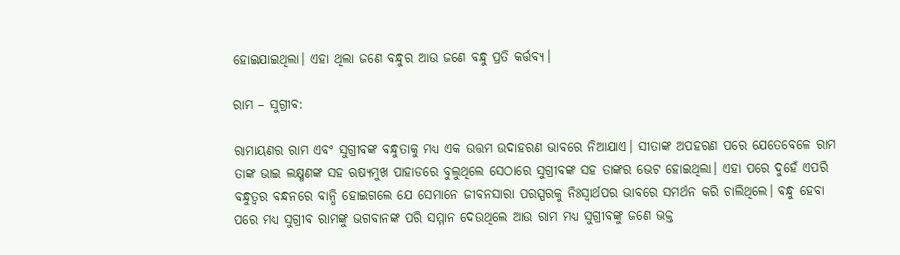ହୋଇଯାଇଥିଲା। ଏହା ଥିଲା ଜଣେ ବନ୍ଧୁର ଆଉ ଜଣେ ବନ୍ଧୁ ପ୍ରତି କର୍ତ୍ତବ୍ୟ।

ରାମ – ସୁଗ୍ରୀବ:

ରାମାୟଣର ରାମ ଏବଂ ସୁଗ୍ରୀବଙ୍କ ବନ୍ଧୁତାକୁ ମଧ୍ୟ ଏକ ଉତ୍ତମ ଉଦାହରଣ ଭାବରେ ନିଆଯାଏ। ସୀତାଙ୍କ ଅପହରଣ ପରେ ଯେତେବେଳେ ରାମ ତାଙ୍କ ଭାଇ ଲକ୍ଷ୍ମଣଙ୍କ ସହ ଋଷ୍ୟମୁଖ ପାହାଡରେ ବୁଲୁଥିଲେ ସେଠାରେ ସୁଗ୍ରୀବଙ୍କ ସହ ତାଙ୍କର ଭେଟ ହୋଇଥିଲା। ଏହା ପରେ ଦୁହେଁ ଏପରି ବନ୍ଧୁତ୍ୱର ବନ୍ଧନରେ ବାନ୍ଧି ହୋଇଗଲେ ଯେ ସେମାନେ ଜୀବନସାରା ପରସ୍ପରକୁ ନିଃସ୍ୱାର୍ଥପର ଭାବରେ ସମର୍ଥନ କରି ଚାଲିଥିଲେ। ବନ୍ଧୁ ହେବା ପରେ ମଧ୍ୟ ସୁଗ୍ରୀବ ରାମଙ୍କୁ ଭଗବାନଙ୍କ ପରି ସମ୍ମାନ ଦେଉଥିଲେ ଆଉ ରାମ ମଧ୍ୟ ସୁଗ୍ରୀବଙ୍କୁ ଜଣେ ଭକ୍ତ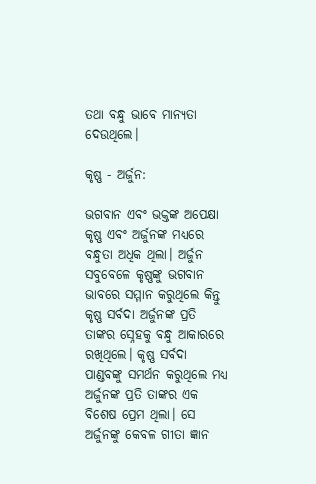ତଥା ବନ୍ଧୁ ଭାବେ ମାନ୍ୟତା ଦେଉଥିଲେ।

କୃଷ୍ଣ - ଅର୍ଜୁନ:

ଭଗବାନ ଏବଂ ଭକ୍ତଙ୍କ ଅପେକ୍ଷା କୃଷ୍ଣ ଏବଂ ଅର୍ଜୁନଙ୍କ ମଧ୍ୟରେ ବନ୍ଧୁତା ଅଧିକ ଥିଲା। ଅର୍ଜୁନ ସବୁବେଳେ କୃଷ୍ଣଙ୍କୁ ଭଗବାନ ଭାବରେ ସମ୍ମାନ କରୁଥିଲେ କିନ୍ତୁ କୃଷ୍ଣ ସର୍ବଦା ଅର୍ଜୁନଙ୍କ ପ୍ରତି ତାଙ୍କର ସ୍ନେହକୁ ବନ୍ଧୁ ଆକାରରେ ରଖିଥିଲେ। କୃଷ୍ଣ ସର୍ବଦା ପାଣ୍ଡବଙ୍କୁ ସମର୍ଥନ କରୁଥିଲେ ମଧ୍ୟ ଅର୍ଜୁନଙ୍କ ପ୍ରତି ତାଙ୍କର ଏକ ବିଶେଷ ପ୍ରେମ ଥିଲା। ସେ ଅର୍ଜୁନଙ୍କୁ କେବଳ ଗୀତା ଜ୍ଞାନ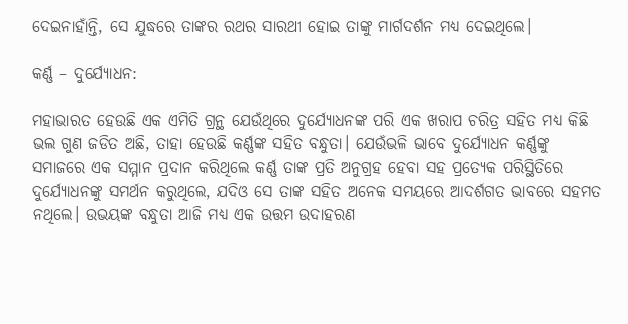ଦେଇନାହାଁନ୍ତି, ସେ ଯୁଦ୍ଧରେ ତାଙ୍କର ରଥର ସାରଥୀ ହୋଇ ତାଙ୍କୁ ମାର୍ଗଦର୍ଶନ ମଧ୍ୟ ଦେଇଥିଲେ।

କର୍ଣ୍ଣ – ଦୁର୍ଯ୍ୟୋଧନ:

ମହାଭାରତ ହେଉଛି ଏକ ଏମିତି ଗ୍ରନ୍ଥ ଯେଉଁଥିରେ ଦୁର୍ଯ୍ୟୋଧନଙ୍କ ପରି ଏକ ଖରାପ ଚରିତ୍ର ସହିତ ମଧ୍ୟ କିଛି ଭଲ ଗୁଣ ଜଡିତ ଅଛି, ତାହା ହେଉଛି କର୍ଣ୍ଣଙ୍କ ସହିତ ବନ୍ଧୁତା। ଯେଉଁଭଳି ଭାବେ ଦୁର୍ଯ୍ୟୋଧନ କର୍ଣ୍ଣଙ୍କୁ ସମାଜରେ ଏକ ସମ୍ମାନ ପ୍ରଦାନ କରିଥିଲେ କର୍ଣ୍ଣ ତାଙ୍କ ପ୍ରତି ଅନୁଗ୍ରହ ହେବା ସହ ପ୍ରତ୍ୟେକ ପରିସ୍ଥିତିରେ ଦୁର୍ଯ୍ୟୋଧନଙ୍କୁ ସମର୍ଥନ କରୁଥିଲେ, ଯଦିଓ ସେ ତାଙ୍କ ସହିତ ଅନେକ ସମୟରେ ଆଦର୍ଶଗତ ଭାବରେ ସହମତ ନଥିଲେ। ଉଭୟଙ୍କ ବନ୍ଧୁତା ଆଜି ମଧ୍ୟ ଏକ ଉତ୍ତମ ଉଦାହରଣ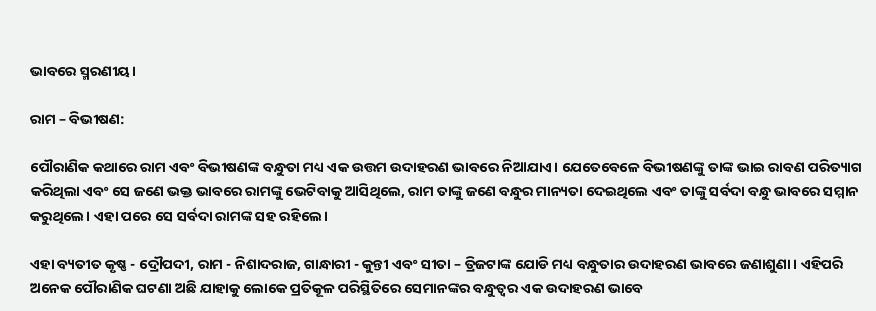ଭାବରେ ସ୍ମରଣୀୟ।

ରାମ – ବିଭୀଷଣ:

ପୌରାଣିକ କଥାରେ ରାମ ଏବଂ ବିଭୀଷଣଙ୍କ ବନ୍ଧୁତା ମଧ୍ୟ ଏକ ଉତ୍ତମ ଉଦାହରଣ ଭାବରେ ନିଆଯାଏ। ଯେତେବେଳେ ବିଭୀଷଣଙ୍କୁ ତାଙ୍କ ଭାଇ ରାବଣ ପରିତ୍ୟାଗ କରିଥିଲା ଏବଂ ସେ ଜଣେ ଭକ୍ତ ଭାବରେ ରାମଙ୍କୁ ଭେଟିବାକୁ ଆସିଥିଲେ, ରାମ ତାଙ୍କୁ ଜଣେ ବନ୍ଧୁର ମାନ୍ୟତା ଦେଇଥିଲେ ଏବଂ ତାଙ୍କୁ ସର୍ବଦା ବନ୍ଧୁ ଭାବରେ ସମ୍ମାନ କରୁଥିଲେ। ଏହା ପରେ ସେ ସର୍ବଦା ରାମଙ୍କ ସହ ରହିଲେ।

ଏହା ବ୍ୟତୀତ କୃଷ୍ଣ - ଦ୍ରୌପଦୀ, ରାମ - ନିଶାଦରାଜ, ଗାନ୍ଧାରୀ - କୁନ୍ତୀ ଏବଂ ସୀତା – ତ୍ରିଜଟାଙ୍କ ଯୋଡି ମଧ୍ୟ ବନ୍ଧୁତାର ଉଦାହରଣ ଭାବରେ ଜଣାଶୁଣା। ଏହିପରି ଅନେକ ପୌରାଣିକ ଘଟଣା ଅଛି ଯାହାକୁ ଲୋକେ ପ୍ରତିକୂଳ ପରିସ୍ଥିତିରେ ସେମାନଙ୍କର ବନ୍ଧୁତ୍ୱର ଏକ ଉଦାହରଣ ଭାବେ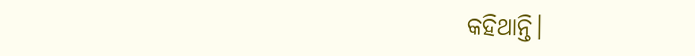କହିଥାନ୍ତି।